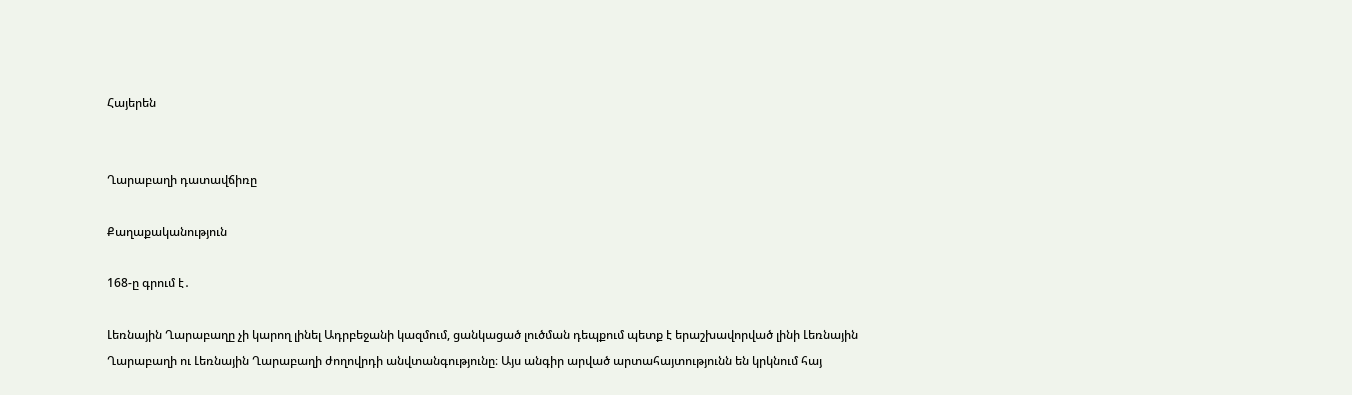Հայերեն


Ղարաբաղի դատավճիռը

Քաղաքականություն

168-ը գրում է․

Լեռնային Ղարաբաղը չի կարող լինել Ադրբեջանի կազմում, ցանկացած լուծման դեպքում պետք է երաշխավորված լինի Լեռնային Ղարաբաղի ու Լեռնային Ղարաբաղի ժողովրդի անվտանգությունը։ Այս անգիր արված արտահայտությունն են կրկնում հայ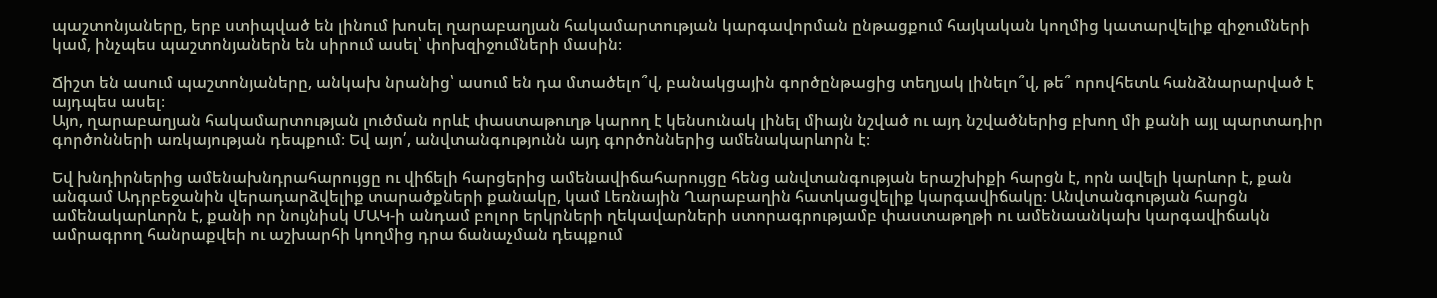պաշտոնյաները, երբ ստիպված են լինում խոսել ղարաբաղյան հակամարտության կարգավորման ընթացքում հայկական կողմից կատարվելիք զիջումների կամ, ինչպես պաշտոնյաներն են սիրում ասել՝ փոխզիջումների մասին։

Ճիշտ են ասում պաշտոնյաները, անկախ նրանից՝ ասում են դա մտածելո՞վ, բանակցային գործընթացից տեղյակ լինելո՞վ, թե՞ որովհետև հանձնարարված է այդպես ասել։
Այո, ղարաբաղյան հակամարտության լուծման որևէ փաստաթուղթ կարող է կենսունակ լինել միայն նշված ու այդ նշվածներից բխող մի քանի այլ պարտադիր գործոնների առկայության դեպքում։ Եվ այո՛, անվտանգությունն այդ գործոններից ամենակարևորն է։

Եվ խնդիրներից ամենախնդրահարույցը ու վիճելի հարցերից ամենավիճահարույցը հենց անվտանգության երաշխիքի հարցն է, որն ավելի կարևոր է, քան անգամ Ադրբեջանին վերադարձվելիք տարածքների քանակը, կամ Լեռնային Ղարաբաղին հատկացվելիք կարգավիճակը։ Անվտանգության հարցն ամենակարևորն է, քանի որ նույնիսկ ՄԱԿ-ի անդամ բոլոր երկրների ղեկավարների ստորագրությամբ փաստաթղթի ու ամենաանկախ կարգավիճակն ամրագրող հանրաքվեի ու աշխարհի կողմից դրա ճանաչման դեպքում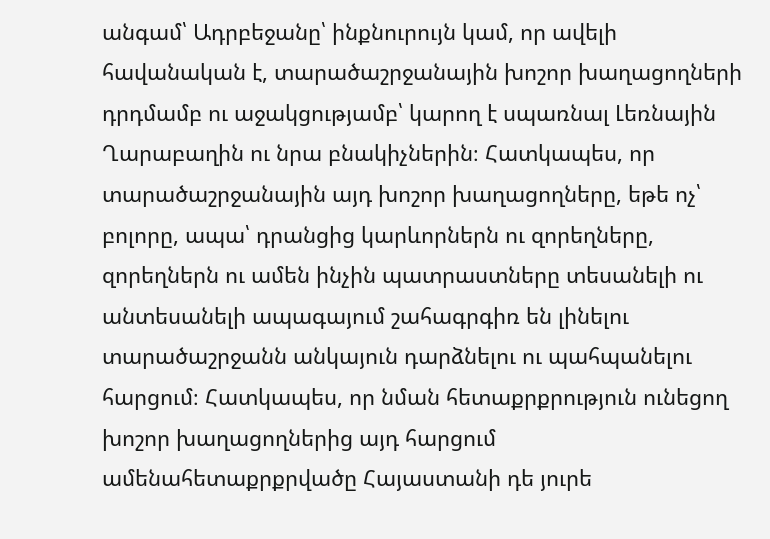անգամ՝ Ադրբեջանը՝ ինքնուրույն կամ, որ ավելի հավանական է, տարածաշրջանային խոշոր խաղացողների դրդմամբ ու աջակցությամբ՝ կարող է սպառնալ Լեռնային Ղարաբաղին ու նրա բնակիչներին։ Հատկապես, որ տարածաշրջանային այդ խոշոր խաղացողները, եթե ոչ՝ բոլորը, ապա՝ դրանցից կարևորներն ու զորեղները, զորեղներն ու ամեն ինչին պատրաստները տեսանելի ու անտեսանելի ապագայում շահագրգիռ են լինելու տարածաշրջանն անկայուն դարձնելու ու պահպանելու հարցում։ Հատկապես, որ նման հետաքրքրություն ունեցող խոշոր խաղացողներից այդ հարցում ամենահետաքրքրվածը Հայաստանի դե յուրե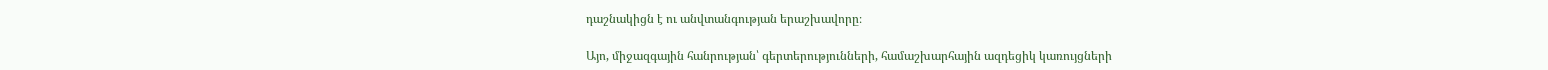դաշնակիցն է ու անվտանգության երաշխավորը։

Այո, միջազգային հանրության՝ գերտերությունների, համաշխարհային ազդեցիկ կառույցների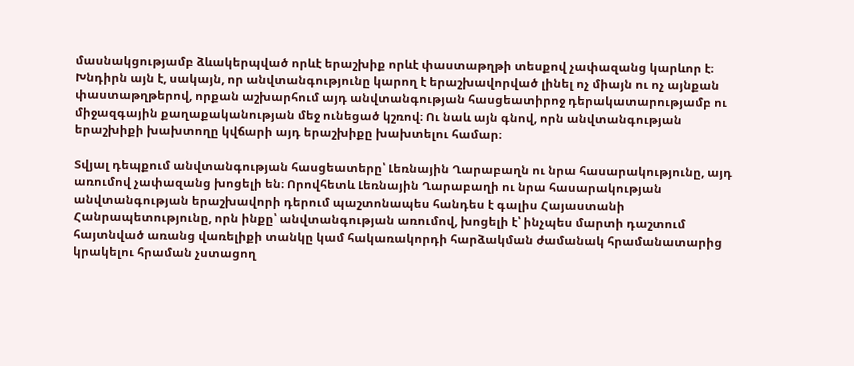մասնակցությամբ ձևակերպված որևէ երաշխիք որևէ փաստաթղթի տեսքով չափազանց կարևոր է։ Խնդիրն այն է, սակայն, որ անվտանգությունը կարող է երաշխավորված լինել ոչ միայն ու ոչ այնքան փաստաթղթերով, որքան աշխարհում այդ անվտանգության հասցեատիրոջ դերակատարությամբ ու միջազգային քաղաքականության մեջ ունեցած կշռով։ Ու նաև այն գնով, որն անվտանգության երաշխիքի խախտողը կվճարի այդ երաշխիքը խախտելու համար։

Տվյալ դեպքում անվտանգության հասցեատերը՝ Լեռնային Ղարաբաղն ու նրա հասարակությունը, այդ առումով չափազանց խոցելի են։ Որովհետև Լեռնային Ղարաբաղի ու նրա հասարակության անվտանգության երաշխավորի դերում պաշտոնապես հանդես է գալիս Հայաստանի Հանրապետությունը, որն ինքը՝ անվտանգության առումով, խոցելի է՝ ինչպես մարտի դաշտում հայտնված առանց վառելիքի տանկը կամ հակառակորդի հարձակման ժամանակ հրամանատարից կրակելու հրաման չստացող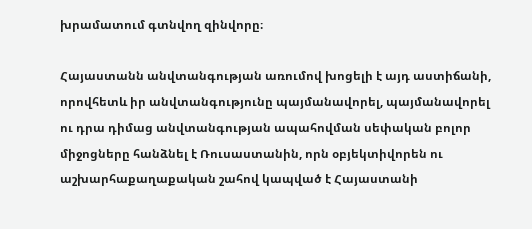խրամատում գտնվող զինվորը։

Հայաստանն անվտանգության առումով խոցելի է այդ աստիճանի, որովհետև իր անվտանգությունը պայմանավորել, պայմանավորել ու դրա դիմաց անվտանգության ապահովման սեփական բոլոր միջոցները հանձնել է Ռուսաստանին, որն օբյեկտիվորեն ու աշխարհաքաղաքական շահով կապված է Հայաստանի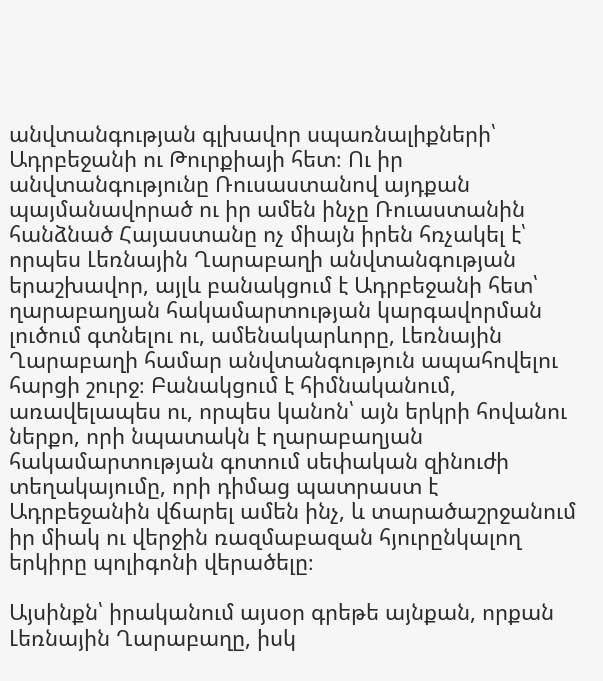անվտանգության գլխավոր սպառնալիքների՝ Ադրբեջանի ու Թուրքիայի հետ։ Ու իր անվտանգությունը Ռուսաստանով այդքան պայմանավորած ու իր ամեն ինչը Ռուաստանին հանձնած Հայաստանը ոչ միայն իրեն հռչակել է՝ որպես Լեռնային Ղարաբաղի անվտանգության երաշխավոր, այլև բանակցում է Ադրբեջանի հետ՝ ղարաբաղյան հակամարտության կարգավորման լուծում գտնելու ու, ամենակարևորը, Լեռնային Ղարաբաղի համար անվտանգություն ապահովելու հարցի շուրջ։ Բանակցում է հիմնականում, առավելապես ու, որպես կանոն՝ այն երկրի հովանու ներքո, որի նպատակն է ղարաբաղյան հակամարտության գոտում սեփական զինուժի տեղակայումը, որի դիմաց պատրաստ է Ադրբեջանին վճարել ամեն ինչ, և տարածաշրջանում իր միակ ու վերջին ռազմաբազան հյուրընկալող երկիրը պոլիգոնի վերածելը։

Այսինքն՝ իրականում այսօր գրեթե այնքան, որքան Լեռնային Ղարաբաղը, իսկ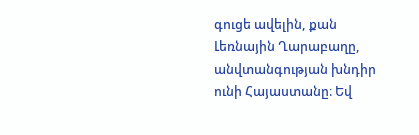գուցե ավելին, քան Լեռնային Ղարաբաղը, անվտանգության խնդիր ունի Հայաստանը։ Եվ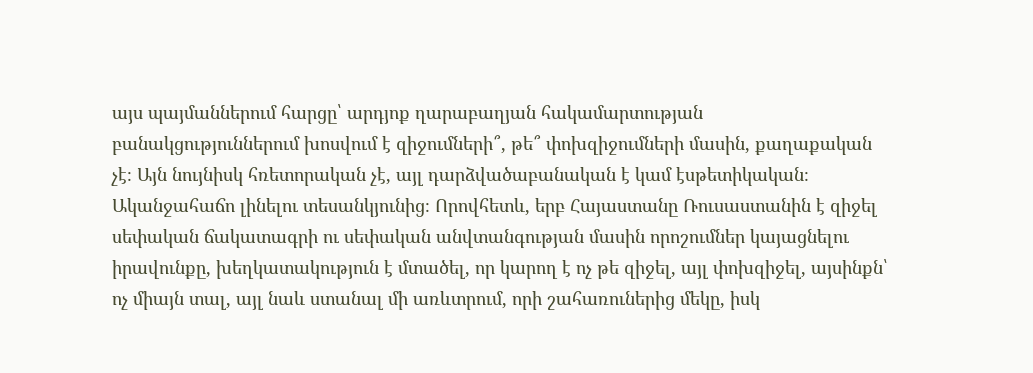այս պայմաններում հարցը՝ արդյոք ղարաբաղյան հակամարտության բանակցություններում խոսվում է զիջումների՞, թե՞ փոխզիջումների մասին, քաղաքական չէ։ Այն նույնիսկ հռետորական չէ, այլ դարձվածաբանական է կամ էսթետիկական։ Ականջահաճո լինելու տեսանկյունից։ Որովհետև, երբ Հայաստանը Ռուսաստանին է զիջել սեփական ճակատագրի ու սեփական անվտանգության մասին որոշումներ կայացնելու իրավունքը, խեղկատակություն է մտածել, որ կարող է ոչ թե զիջել, այլ փոխզիջել, այսինքն՝ ոչ միայն տալ, այլ նաև ստանալ մի առևտրում, որի շահառուներից մեկը, իսկ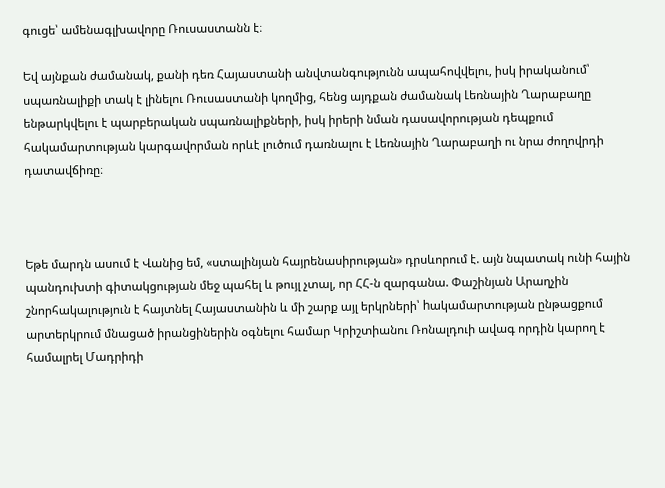գուցե՝ ամենագլխավորը Ռուսաստանն է։

Եվ այնքան ժամանակ, քանի դեռ Հայաստանի անվտանգությունն ապահովվելու, իսկ իրականում՝ սպառնալիքի տակ է լինելու Ռուսաստանի կողմից, հենց այդքան ժամանակ Լեռնային Ղարաբաղը ենթարկվելու է պարբերական սպառնալիքների, իսկ իրերի նման դասավորության դեպքում հակամարտության կարգավորման որևէ լուծում դառնալու է Լեռնային Ղարաբաղի ու նրա ժողովրդի դատավճիռը։



Եթե մարդն ասում է Վանից եմ, «ստալինյան հայրենասիրության» դրսևորում է. այն նպատակ ունի հային պանդուխտի գիտակցության մեջ պահել և թույլ չտալ, որ ՀՀ-ն զարգանա. Փաշինյան Արաղչին շնորհակալություն է հայտնել Հայաստանին և մի շարք այլ երկրների՝ hակամարտության ընթացքում արտերկրում մնացած իրանցիներին օգնելու համար Կրիշտիանու Ռոնալդուի ավագ որդին կարող է համալրել Մադրիդի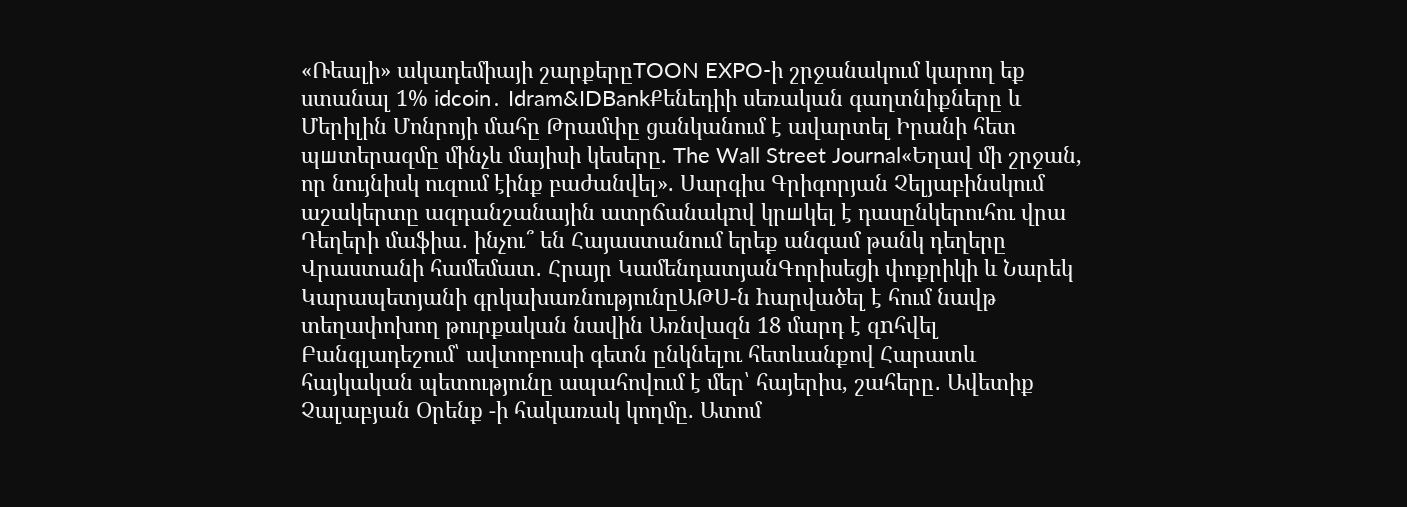«Ռեալի» ակադեմիայի շարքերըTOON EXPO-ի շրջանակում կարող եք ստանալ 1% idcoin․ Idram&IDBankՔենեդիի սեռական գաղտնիքները և Մերիլին Մոնրոյի մահը Թրամփը ցանկանում է ավարտել Իրանի հետ պшտերազմը մինչև մայիսի կեսերը. The Wall Street Journal«Եղավ մի շրջան, որ նույնիսկ ուզում էինք բաժանվել». Սարգիս Գրիգորյան Չելյաբինսկում աշակերտը ազդանշանային ատրճանակnվ կրшկել է դասընկերուհու վրա Դեղերի մաֆիա․ ինչու՞ են Հայաստանում երեք անգամ թանկ դեղերը Վրաստանի համեմատ․ Հրայր ԿամենդատյանԳորիսեցի փոքրիկի և Նարեկ Կարապետյանի գրկախառնությունըԱԹՍ-ն hարվածել է հում նավթ տեղափոխող թուրքական նավին Առնվազն 18 մարդ է զnհվել Բանգլադեշում՝ ավտոբուսի գետն ընկնելու հետևանքով Հարատև հայկական պետությունը ապահովում է մեր՝ հայերիս, շահերը․ Ավետիք Չալաբյան Օրենք -ի հակառակ կողմը. Ատոմ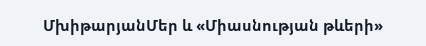ՄխիթարյանՄեր և «Միասնության թևերի»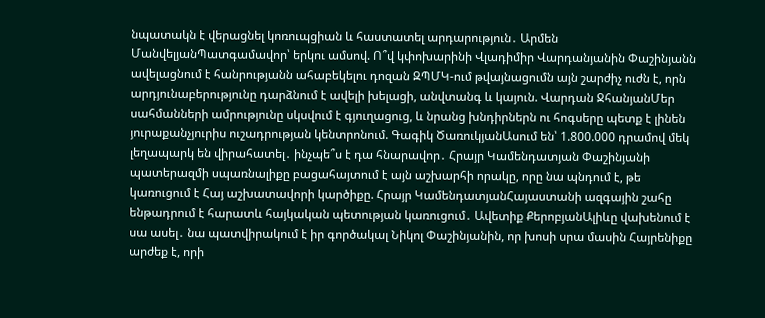նպատակն է վերացնել կոռուպցիան և հաստատել արդարություն․ Արմեն ՄանվելյանՊատգամավոր՝ երկու ամսով. Ո՞վ կփոխարինի Վլադիմիր Վարդանյանին Փաշինյանն ավելացնում է հանրությանն ահաբեկելու դոզան ԶՊՄԿ-ում թվայնացումն այն շարժիչ ուժն է, որն արդյունաբերությունը դարձնում է ավելի խելացի, անվտանգ և կայուն. Վարդան ՋհանյանՄեր սահմանների ամրությունը սկսվում է գյուղացուց, և նրանց խնդիրներն ու հոգսերը պետք է լինեն յուրաքանչյուրիս ուշադրության կենտրոնում. Գագիկ ԾառուկյանԱսում են՝ 1.800.000 դրամով մեկ լեղապարկ են վիրահատել․ ինչպե՞ս է դա հնարավոր․ Հրայր Կամենդատյան Փաշինյանի պատերազմի սպառնալիքը բացահայտում է այն աշխարհի որակը, որը նա պնդում է, թե կառուցում է Հայ աշխատավորի կարծիքը. Հրայր ԿամենդատյանՀայաստանի ազգային շահը ենթադրում է հարատև հայկական պետության կառուցում․ Ավետիք ՔերոբյանԱլիևը վախենում է սա ասել․ նա պատվիրակում է իր գործակալ Նիկոլ Փաշինյանին, որ խոսի սրա մասին Հայրենիքը արժեք է, որի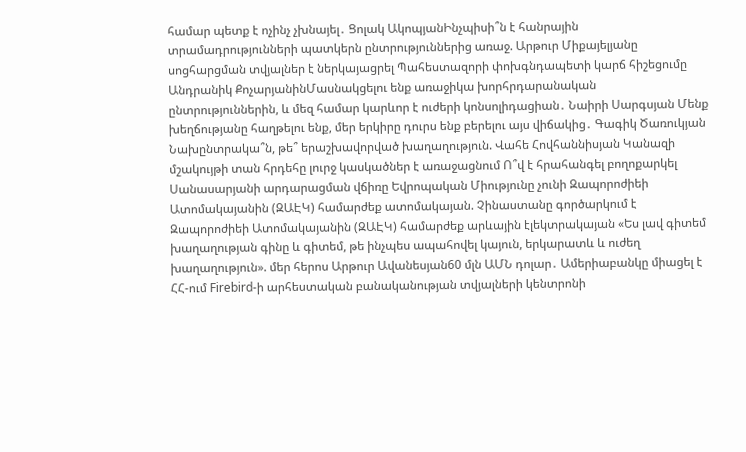համար պետք է ոչինչ չխնայել․ Ցոլակ ԱկոպյանԻնչպիսի՞ն է հանրային տրամադրությունների պատկերն ընտրություններից առաջ. Արթուր Միքայելյանը սոցհարցման տվյալներ է ներկայացրել Պահեստազորի փոխգնդապետի կարճ հիշեցումը Անդրանիկ ՔոչարյանինՄասնակցելու ենք առաջիկա խորհրդարանական ընտրություններին, և մեզ համար կարևոր է ուժերի կոնսոլիդացիան․ Նաիրի Սարգսյան Մենք խեղճությանը հաղթելու ենք, մեր երկիրը դուրս ենք բերելու այս վիճակից․ Գագիկ Ծառուկյան Նախընտրակա՞ն, թե՞ երաշխավորված խաղաղություն. Վահե Հովհաննիսյան Կանազի մշակույթի տան հրդեհը լուրջ կասկածներ է առաջացնում Ո՞վ է հրահանգել բողոքարկել Սանասարյանի արդարացման վճիռը Եվրոպական Միությունը չունի Զապորոժիեի Ատոմակայանին (ԶԱԷԿ) համարժեք ատոմակայան. Չինաստանը գործարկում է Զապորոժիեի Ատոմակայանին (ԶԱԷԿ) համարժեք արևային էլեկտրակայան «Ես լավ գիտեմ խաղաղության գինը և գիտեմ, թե ինչպես ապահովել կայուն, երկարատև և ուժեղ խաղաղություն». մեր հերոս Արթուր Ավանեսյան60 մլն ԱՄՆ դոլար․ Ամերիաբանկը միացել է ՀՀ-ում Firebird-ի արհեստական բանականության տվյալների կենտրոնի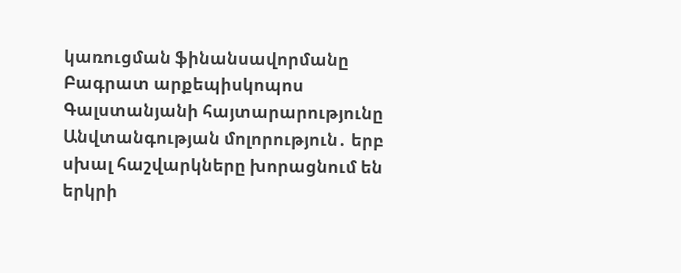կառուցման ֆինանսավորմանը Բագրատ արքեպիսկոպոս Գալստանյանի հայտարարությունը Անվտանգության մոլորություն․ երբ սխալ հաշվարկները խորացնում են երկրի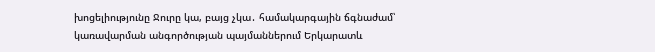խոցելիությունը Ջուրը կա, բայց չկա․ համակարգային ճգնաժամ՝ կառավարման անգործության պայմաններում Երկարատև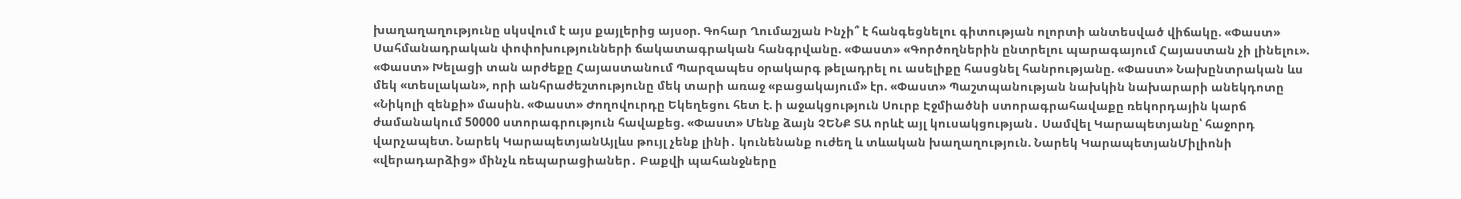խաղաղաղությունը սկսվում է այս քայլերից այսօր. Գոհար Ղումաշյան Ինչի՞ է հանգեցնելու գիտության ոլորտի անտեսված վիճակը. «Փաստ» Սահմանադրական փոփոխությունների ճակատագրական հանգրվանը. «Փաստ» «Գործողներին ընտրելու պարագայում Հայաստան չի լինելու». «Փաստ» Խելացի տան արժեքը Հայաստանում Պարզապես օրակարգ թելադրել ու ասելիքը հասցնել հանրությանը. «Փաստ» Նախընտրական ևս մեկ «տեսլական», որի անհրաժեշտությունը մեկ տարի առաջ «բացակայում» էր. «Փաստ» Պաշտպանության նախկին նախարարի անեկդոտը «Նիկոլի զենքի» մասին. «Փաստ» Ժողովուրդը Եկեղեցու հետ է. ի աջակցություն Սուրբ Էջմիածնի ստորագրահավաքը ռեկորդային կարճ ժամանակում 50000 ստորագրություն հավաքեց. «Փաստ» Մենք ձայն ՉԵՆՔ ՏԱ որևէ այլ կուսակցության․ Սամվել Կարապետյանը՝ հաջորդ վարչապետ. Նարեկ ԿարապետյանԱյլևս թույլ չենք լինի․ կունենանք ուժեղ և տևական խաղաղություն. Նարեկ ԿարապետյանՄիլիոնի «վերադարձից» մինչև ռեպարացիաներ․ Բաքվի պահանջները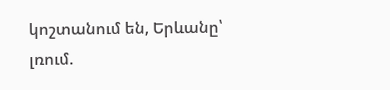կոշտանում են, Երևանը՝ լռում.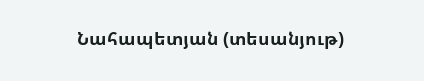Նահապետյան (տեսանյութ)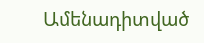Ամենադիտված